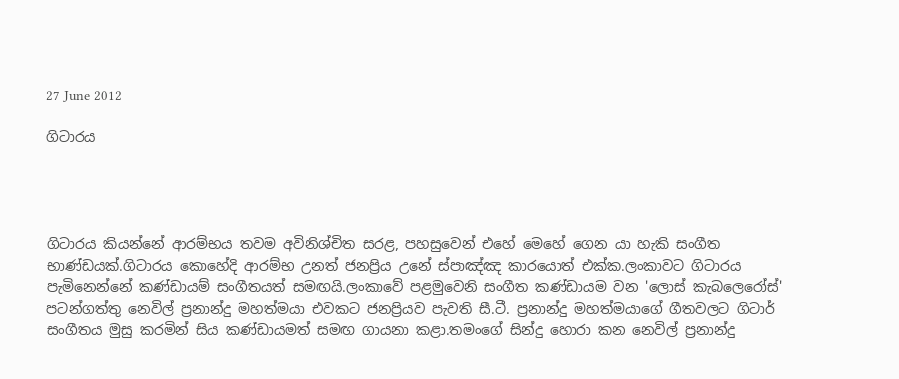27 June 2012

ගිටාරය




ගිටාරය කියන්නේ ආරම්භය තවම අවිනිශ්චිත සරළ, පහසුවෙන් එහේ මෙහේ ගෙන යා හැකි සංගීත භාණ්ඩයක්.ගිටාරය කොහේදි ආරම්භ උනත් ජනප්‍රිය උනේ ස්පාඤ්ඤ කාරයොත් එක්ක.ලංකාවට ගිටාරය පැමිනෙන්නේ කණ්ඩායම් සංගීතයත් සමඟයි.ලංකාවේ පළමුවෙනි සංගීත කණ්ඩායම වන 'ලොස් කැබලෙරෝස්' පටන්ගත්තු නෙවිල් ප්‍රනාන්දු මහත්මයා එවකට ජනප්‍රියව පැවති සී.ටී. ප්‍රනාන්දු මහත්මයාගේ ගීතවලට ගිටාර් සංගීතය මුසු කරමින් සිය කණ්ඩායමත් සමඟ ගායනා කළා.තමංගේ සින්දු හොරා කන නෙවිල් ප්‍රනාන්දු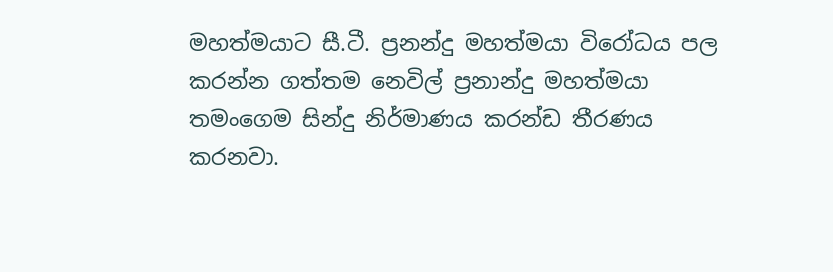මහත්මයාට සී.ටී. ප්‍රනන්දු මහත්මයා විරෝධය පල කරන්න ගත්තම නෙවිල් ප්‍රනාන්දු මහත්මයා තමංගෙම සින්දු නිර්මාණය කරන්ඩ තීරණය කරනවා.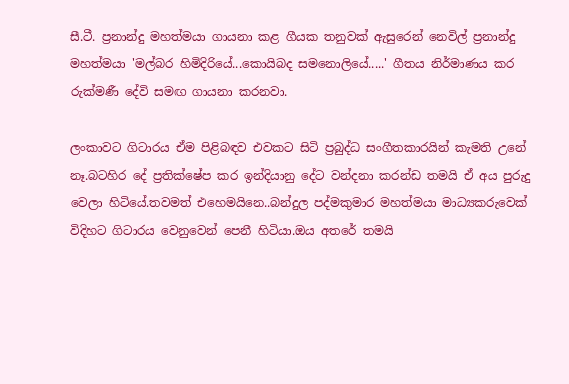සී.ටී. ප්‍රනාන්දු මහත්මයා ගායනා කළ ගීයක තනුවක් ඇසුරෙන් නෙවිල් ප්‍රනාන්දු මහත්මයා 'මල්බර හිමිදිරියේ...කොයිබද සමනොලියේ.....' ගීතය නිර්මාණය කර රුක්මණී දේවි සමඟ ගායනා කරනවා.

ලංකාවට ගිටාරය ඒම පිළිබඳව එවකට සිටි ප්‍රබුද්ධ සංගීතකාරයින් කැමති උනේ නෑ.බටහිර දේ ප්‍රතික්ෂේප කර ඉන්දියානු දේට වන්දනා කරන්ඩ තමයි ඒ අය පුරුදු වෙලා හිටියේ.තවමත් එහෙමයිනෙ..බන්දුල පද්මකුමාර මහත්මයා මාධ්‍යකරුවෙක් විදිහට ගිටාරය වෙනුවෙන් පෙනී හිටියා.ඔය අතරේ තමයි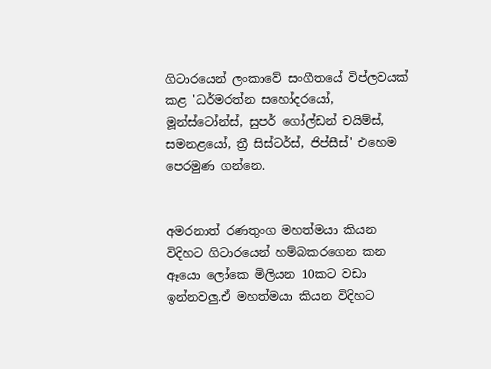ගිටාරයෙන් ලංකාවේ සංගීතයේ විප්ලවයක් කළ 'ධර්මරත්න සහෝදරයෝ, මූන්ස්ටෝන්ස්, සුපර් ගෝල්ඩන් චයිම්ස්, සමනළයෝ, ත්‍රී සිස්ටර්ස්, ජිප්සීස්' එහෙම පෙරමුණ ගන්නෙ.


අමරනාත් රණතුංග මහත්මයා කියන විදිහට ගිටාරයෙන් හම්බකරගෙන කන ඈයො ලෝකෙ මිලියන 10කට වඩා ඉන්නවලු.ඒ මහත්මයා කියන විදිහට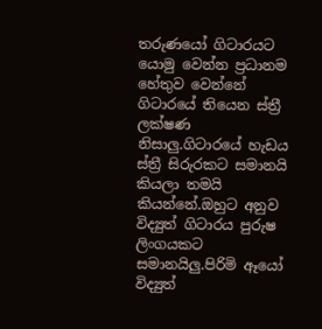තරුණයෝ ගිටාරයට  යොමු වෙන්න ප්‍රධානම හේතුව වෙන්නේ ගිටාරයේ තියෙන ස්ත්‍රී ලක්ෂණ නිසාලු.ගිටාරයේ හැඩය ස්ත්‍රී සිරුරකට සමානයි කියලා තමයි කියන්නේ.ඔහුට අනුව විද්‍යුත් ගිටාරය පුරුෂ ලිංගයකට සමානයිලු.පිරිමි ඈයෝ විද්‍යුත්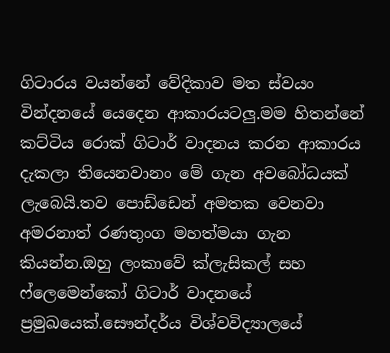ගිටාරය වයන්නේ වේදිකාව මත ස්වයං වින්දනයේ යෙදෙන ආකාරයටලු.මම හිතන්නේ කට්ටිය රොක් ගිටාර් වාදනය කරන ආකාරය දැකලා තියෙනවානං මේ ගැන අවබෝධයක් ලැබෙයි.තව පොඩ්ඩෙන් අමතක වෙනවා අමරනාත් රණතුංග මහත්මයා ගැන කියන්න.ඔහු ලංකාවේ ක්ලැසිකල් සහ ෆ්ලෙමෙන්කෝ ගිටාර් වාදනයේ ප්‍රමුඛයෙක්.සෞන්දර්ය විශ්වවිද්‍යාලයේ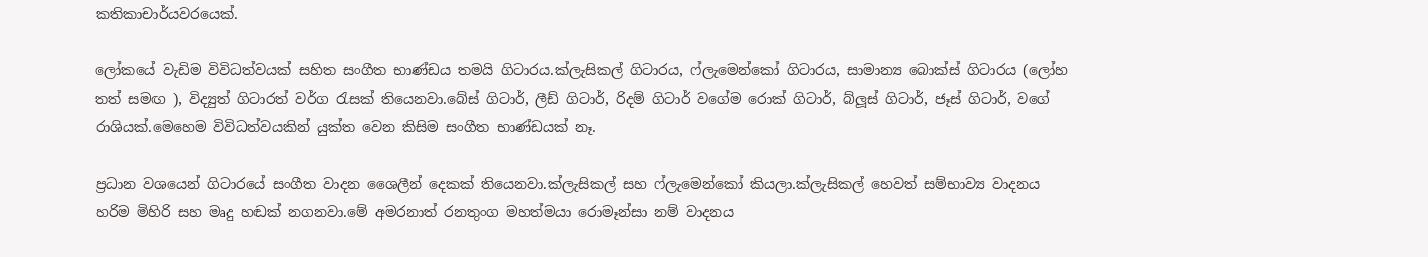කතිකාචාර්යවරයෙක්.

ලෝකයේ වැඩිම විවිධත්වයක් සහිත සංගීත භාණ්ඩය තමයි ගිටාරය.ක්ලැසිකල් ගිටාරය, ෆ්ලැමෙන්කෝ ගිටාරය, සාමාන්‍ය බොක්ස් ගිටාරය (ලෝහ තත් සමඟ ), විද්‍යුත් ගිටාරත් වර්ග රැසක් තියෙනවා.බේස් ගිටාර්, ලීඩ් ගිටාර්, රිදම් ගිටාර් වගේම රොක් ගිටාර්, බ්ලූස් ගිටාර්, ජෑස් ගිටාර්, වගේ රාශියක්.මෙහෙම විවිධත්වයකින් යුක්ත වෙන කිසිම සංගීත භාණ්ඩයක් නෑ.

ප්‍රධාන වශයෙන් ගිටාරයේ සංගීත වාදන ශෛලීන් දෙකක් තියෙනවා.ක්ලැසිකල් සහ ෆ්ලැමෙන්කෝ කියලා.ක්ලැසිකල් හෙවත් සම්භාව්‍ය වාදනය හරිම මිහිරි සහ මෘදු හඬක් නගනවා.මේ අමරනාත් රනතුංග මහත්මයා රොමෑන්සා නම් වාදනය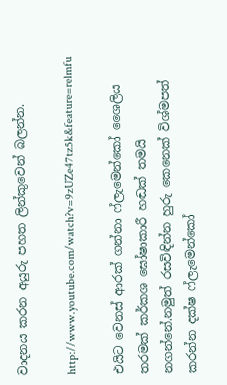වාදනය කරන අයුරු පහත ලින්කුවෙන් බලන්න.

http://www.youtube.com/watch?v=9zUZe47tz5k&feature=relmfu

එයිට වෙනස් ආරක් ගන්නා ෆ්ලැමෙන්කෝ ශෛලිය තරමක් කර්කශ ඝෝෂාකාරී හඬක් තමයි නගන්නේ.නමුත් රසවිඳින්න හුරු කෙනෙක් විශ්මපත් කරන්න දක්ෂ ෆ්ලැමෙන්කෝ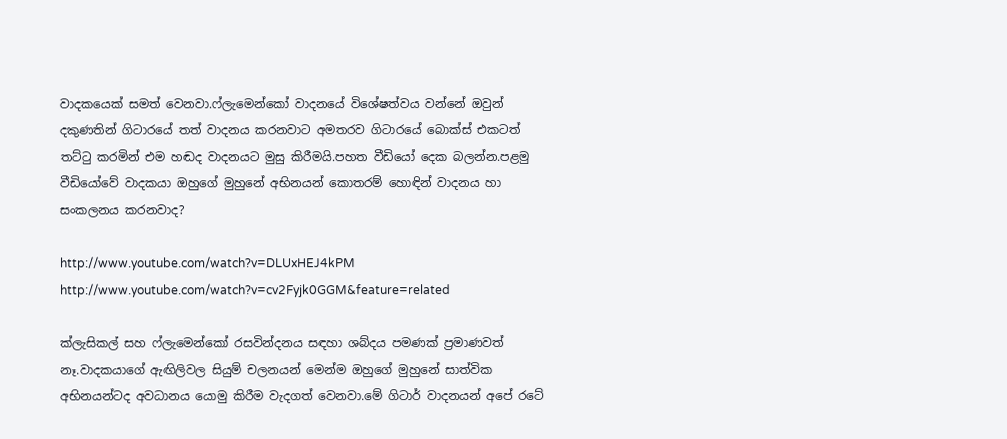වාදකයෙක් සමත් වෙනවා.ෆ්ලැමෙන්කෝ වාදනයේ විශේෂත්වය වන්නේ ඔවුන් දකුණතින් ගිටාරයේ තත් වාදනය කරනවාට අමතරව ගිටාරයේ බොක්ස් එකටත් තට්ටු කරමින් එම හඬද වාදනයට මුසු කිරීමයි.පහත වීඩියෝ දෙක බලන්න.පළමු වීඩියෝවේ වාදකයා ඔහුගේ මුහුනේ අභිනයන් කොතරම් හොඳින් වාදනය හා සංකලනය කරනවාද?

http://www.youtube.com/watch?v=DLUxHEJ4kPM
http://www.youtube.com/watch?v=cv2Fyjk0GGM&feature=related

ක්ලැසිකල් සහ ෆ්ලැමෙන්කෝ රසවින්දනය සඳහා ශබ්දය පමණක් ප්‍රමාණවත් නෑ.වාදකයාගේ ඇඟිලිවල සියුම් චලනයන් මෙන්ම ඔහුගේ මුහුනේ සාත්වික අභිනයන්ටද අවධානය යොමු කිරීම වැදගත් වෙනවා.මේ ගිටාර් වාදනයන් අපේ රටේ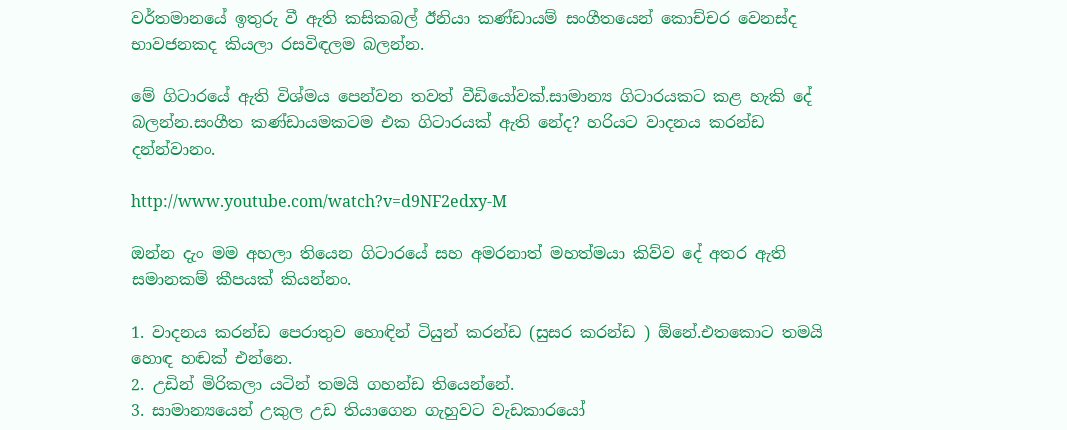වර්තමානයේ ඉතුරු වී ඇති කසිකබල් ඊනියා කණ්ඩායම් සංගීතයෙන් කොච්චර වෙනස්ද භාවජනකද කියලා රසවිඳලම බලන්න.

මේ ගිටාරයේ ඇති විශ්මය පෙන්වන තවත් වීඩියෝවක්.සාමාන්‍ය ගිටාරයකට කළ හැකි දේ බලන්න.සංගීත කණ්ඩායමකටම එක ගිටාරයක් ඇති නේද? හරියට වාදනය කරන්ඩ දන්න්වානං.

http://www.youtube.com/watch?v=d9NF2edxy-M

ඔන්න දැං මම අහලා තියෙන ගිටාරයේ සහ අමරනාත් මහත්මයා කිව්ව දේ අතර ඇති සමානකම් කීපයක් කියන්නං.

1. වාදනය කරන්ඩ පෙරාතුව හොඳින් ටියුන් කරන්ඩ (සුසර කරන්ඩ ) ඕනේ.එතකොට තමයි හොඳ හඬක් එන්නෙ.
2. උඩින් මිරිකලා යටින් තමයි ගහන්ඩ තියෙන්නේ.
3. සාමාන්‍යයෙන් උකුල උඩ තියාගෙන ගැහුවට වැඩකාරයෝ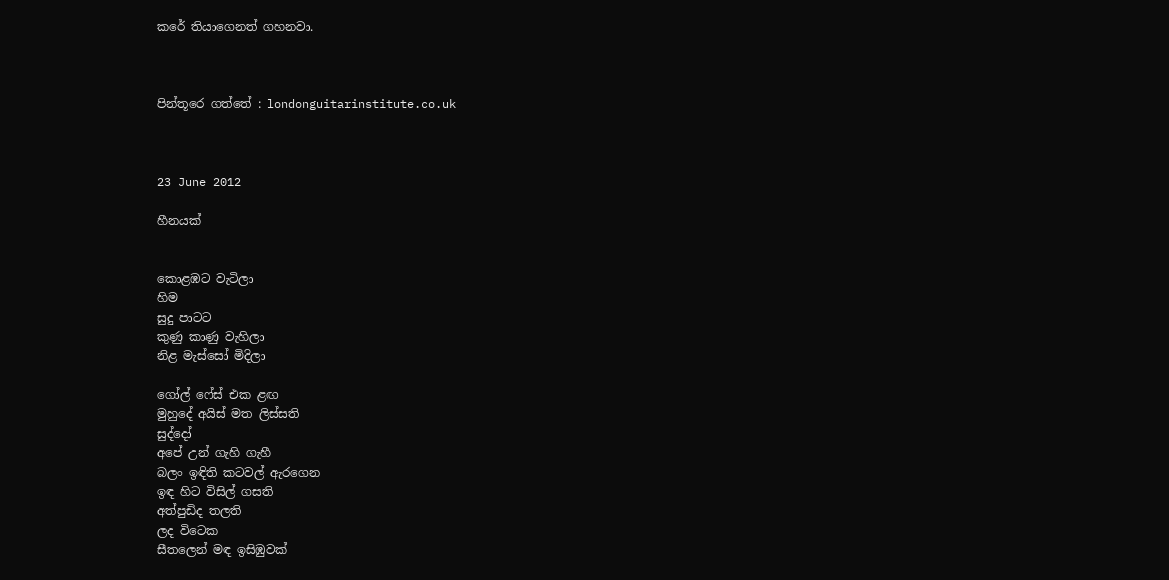කරේ තියාගෙනත් ගහනවා.



පින්තූරෙ ගත්තේ : londonguitarinstitute.co.uk



23 June 2012

හීනයක්


කොළඹට වැටිලා
හිම
සුදු පාටට
කුණු කාණු වැහිලා
නිළ මැස්සෝ මිදිලා

ගෝල් ෆේස් එක ළඟ
මුහුදේ අයිස් මත ලිස්සති
සුද්දෝ
අපේ උන් ගැහි ගැහී
බලං ඉඳිති කටවල් ඇරගෙන
ඉඳ හිට විසිල් ගසති
අත්පුඩිද තලති
ලද විටෙක
සීතලෙන් මඳ ඉසිඹුවක්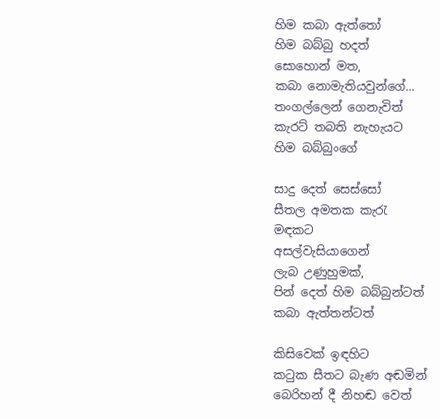හිම කබා ඇත්තෝ
හිම බබ්බු හදත්
සොහොන් මත,
කබා නොමැතියවුන්ගේ...
තංගල්ලෙන් ගෙනැවිත්
කැරට් තබති නැහැයට
හිම බබ්බුංගේ

සාදු දෙත් සෙස්සෝ
සීතල අමතක කැරැ
මඳකට
අසල්වැසියාගෙන්
ලැබ උණුහුමක්,
පින් දෙත් හිම බබ්බුන්ටත්
කබා ඇත්තන්ටත්

කිසිවෙක් ඉඳහිට
කටුක සීතට බැණ අඬමින්
බෙරිහන් දී නිහඬ වෙත්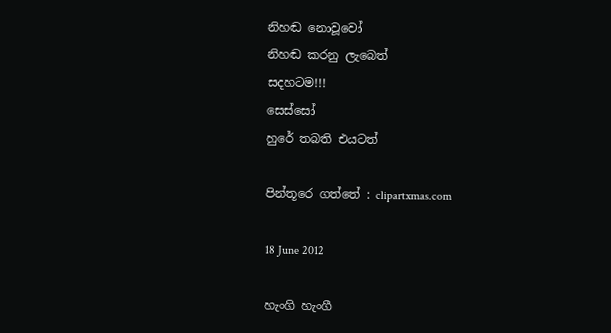නිහඬ නොවූවෝ
නිහඬ කරනු ලැබෙත්
සදහටම!!!
සෙස්සෝ
හුරේ තබති එයටත්

පින්තූරෙ ගත්තේ : clipartxmas.com

18 June 2012

හැංගි හැංගී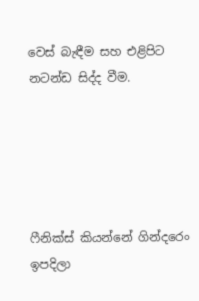වෙස් බැඳීම සහ එළිපිට නටන්ඩ සිද්ද වීම.





ෆීනික්ස් කියන්නේ ගින්දරෙං ඉපදිලා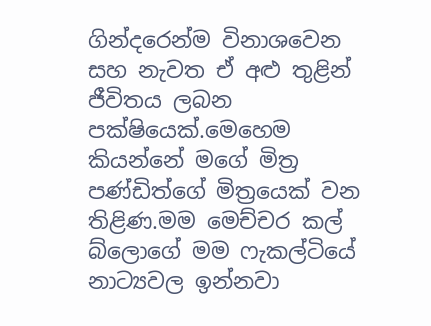ගින්දරෙන්ම විනාශවෙන සහ නැවත ඒ අළු තුළින් ජීවිතය ලබන පක්ෂියෙක්.මෙහෙම කියන්නේ මගේ මිත්‍ර පණ්ඩිත්ගේ මිත්‍රයෙක් වන තිළිණ.මම මෙච්චර කල් බ්ලොගේ මම ෆැකල්ටියේ නාට්‍යවල ඉන්නවා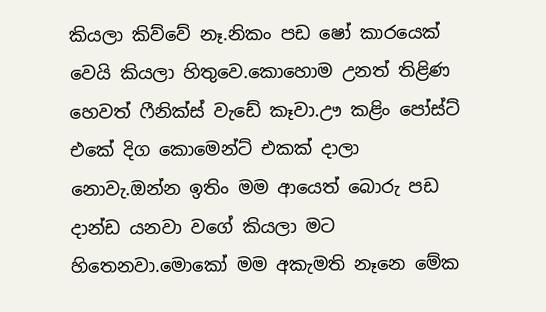කියලා කිව්වේ නෑ.නිකං පඩ ෂෝ කාරයෙක් වෙයි කියලා හිතුවෙ.කොහොම උනත් තිළිණ හෙවත් ෆීනික්ස් වැඩේ කෑවා.ඌ කළිං පෝස්ට් එකේ දිග කොමෙන්ට් එකක් දාලා නොවැ.ඔන්න ඉතිං මම ආයෙත් බොරු පඩ දාන්ඩ යනවා වගේ කියලා මට හිතෙනවා.මොකෝ මම අකැමති නෑනෙ මේක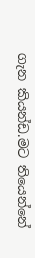ගැන කියන්ඩ.මට තියෙන්නේ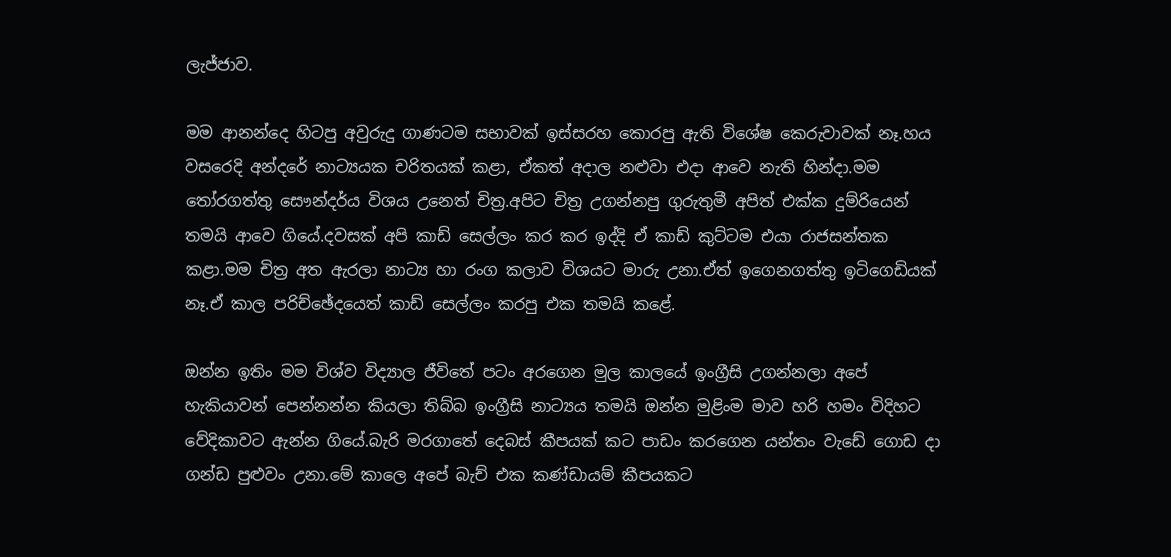ලැජ්ජාව.

මම ආනන්දෙ හිටපු අවුරුදු ගාණටම සභාවක් ඉස්සරහ කොරපු ඇති විශේෂ කෙරුවාවක් නෑ.හය වසරෙදි අන්දරේ නාට්‍යයක චරිතයක් කළා, ඒකත් අදාල නළුවා එදා ආවෙ නැති හින්දා.මම තෝරගත්තු සෞන්දර්ය විශය උනෙත් චිත්‍ර.අපිට චිත්‍ර උගන්නපු ගුරුතුමී අපිත් එක්ක දුම්රියෙන් තමයි ආවෙ ගියේ.දවසක් අපි කාඩ් සෙල්ලං කර කර ඉද්දි ඒ කාඩ් කුට්ටම එයා රාජසන්තක කළා.මම චිත්‍ර අත ඇරලා නාට්‍ය හා රංග කලාව විශයට මාරු උනා.ඒත් ඉගෙනගත්තු ඉටිගෙඩියක් නෑ.ඒ කාල පරිච්ඡේදයෙත් කාඩ් සෙල්ලං කරපු එක තමයි කළේ.

ඔන්න ඉතිං මම විශ්ව විද්‍යාල ජීවිතේ පටං අරගෙන මුල කාලයේ ඉංග්‍රීසි උගන්නලා අපේ හැකියාවන් පෙන්නන්න කියලා තිබ්බ ඉංග්‍රීසි නාට්‍යය තමයි ඔන්න මුළිංම මාව හරි හමං විදිහට වේදිකාවට ඇන්න ගියේ.බැරි මරගාතේ දෙබස් කීපයක් කට පාඩං කරගෙන යන්තං වැඩේ ගොඩ දා ගන්ඩ පුළුවං උනා.මේ කාලෙ අපේ බැච් එක කණ්ඩායම් කීපයකට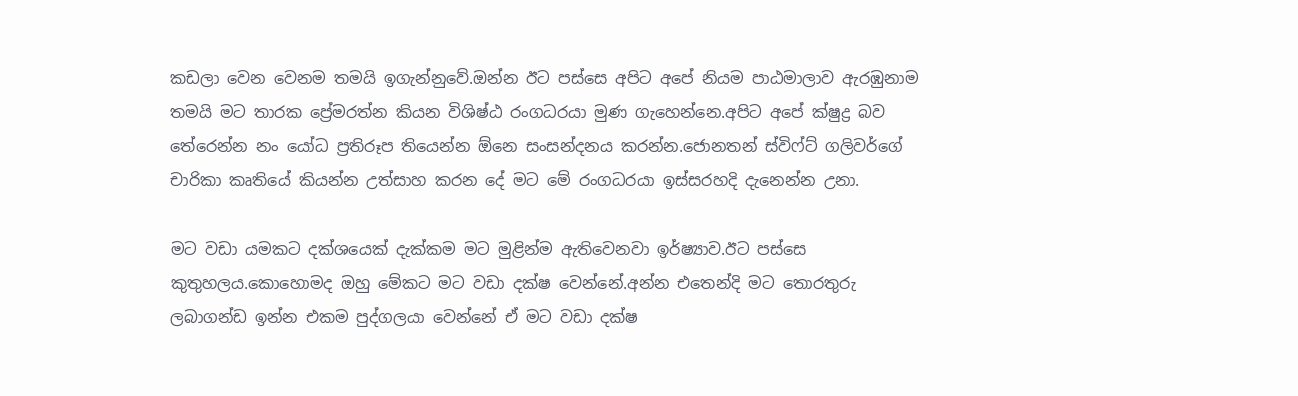කඩලා වෙන වෙනම තමයි ඉගැන්නුවේ.ඔන්න ඊට පස්සෙ අපිට අපේ නියම පාඨමාලාව ඇරඹුනාම තමයි මට තාරක ප්‍රේමරත්න කියන විශිෂ්ඨ රංගධරයා මුණ ගැහෙන්නෙ.අපිට අපේ ක්ෂුද්‍ර බව තේරෙන්න නං යෝධ ප්‍රතිරූප තියෙන්න ඕනෙ සංසන්දනය කරන්න.ජොනතන් ස්විෆ්ට් ගලිවර්ගේ චාරිකා කෘතියේ කියන්න උත්සාහ කරන දේ මට මේ රංගධරයා ඉස්සරහදි දැනෙන්න උනා.

මට වඩා යමකට දක්ශයෙක් දැක්කම මට මුළින්ම ඇතිවෙනවා ඉර්ෂ්‍යාව.ඊට පස්සෙ කුතුහලය.කොහොමද ඔහු මේකට මට වඩා දක්ෂ වෙන්නේ.අන්න එතෙන්දි මට තොරතුරු ලබාගන්ඩ ඉන්න එකම පුද්ගලයා වෙන්නේ ඒ මට වඩා දක්ෂ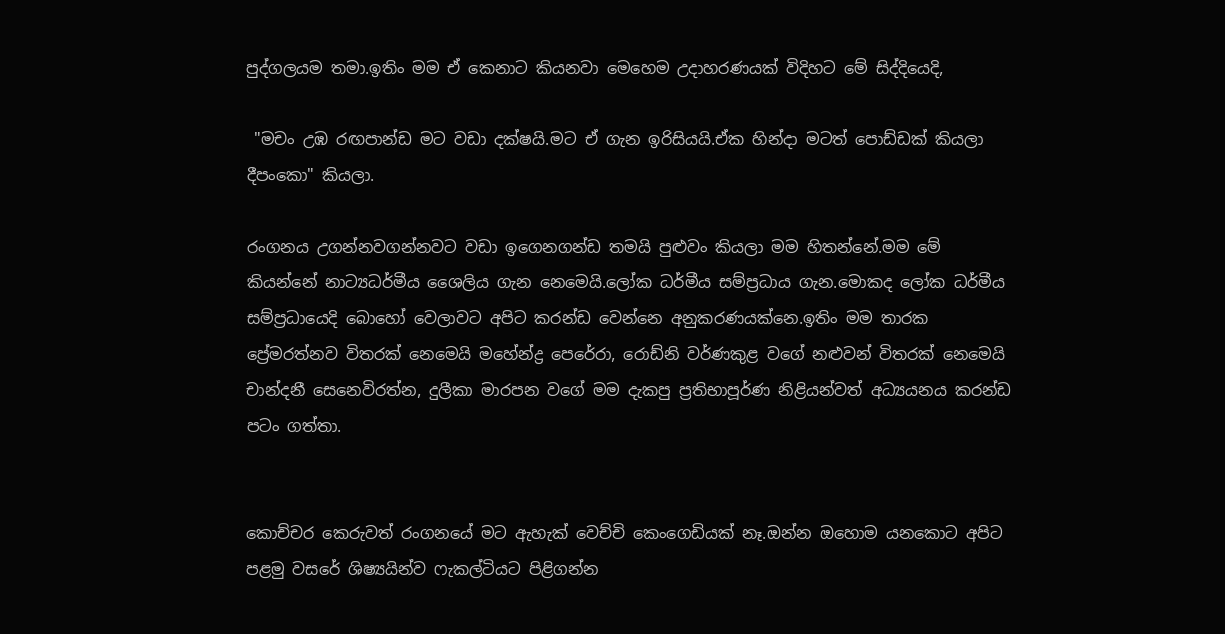පුද්ගලයම තමා.ඉතිං මම ඒ කෙනාට කියනවා මෙහෙම උදාහරණයක් විදිහට මේ සිද්දියෙදි,

 "මචං උඹ රඟපාන්ඩ මට වඩා දක්ෂයි.මට ඒ ගැන ඉරිසියයි.ඒක හින්දා මටත් පොඩ්ඩක් කියලා දීපංකො" කියලා.

රංගනය උගන්නවගන්නවට වඩා ඉගෙනගන්ඩ තමයි පුළුවං කියලා මම හිතන්නේ.මම මේ කියන්නේ නාට්‍යධර්මීය ශෛලිය ගැන නෙමෙයි.ලෝක ධර්මීය සම්ප්‍රධාය ගැන.මොකද ලෝක ධර්මීය සම්ප්‍රධායෙදි බොහෝ වෙලාවට අපිට කරන්ඩ වෙන්නෙ අනුකරණයක්නෙ.ඉතිං මම තාරක ප්‍රේමරත්නව විතරක් නෙමෙයි මහේන්ද්‍ර පෙරේරා, රොඩ්නි වර්ණකුළ වගේ නළුවන් විතරක් නෙමෙයි චාන්දනී සෙනෙවිරත්න, දුලීකා මාරපන වගේ මම දැකපු ප්‍රතිභාපූර්ණ නිළියන්වත් අධ්‍යයනය කරන්ඩ පටං ගත්තා.


කොච්චර කෙරුවත් රංගනයේ මට ඇහැක් වෙච්චි කෙංගෙඩියක් නෑ.ඔන්න ඔහොම යනකොට අපිට පළමු වසරේ ශිෂ්‍යයින්ව ෆැකල්ටියට පිළිගන්න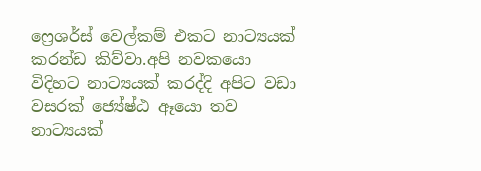ෆ්‍රෙශර්ස් වෙල්කම් එකට නාට්‍යයක් කරන්ඩ කිව්වා.අපි නවකයො විදිහට නාට්‍යයක් කරද්දි අපිට වඩා වසරක් ජ්‍යේෂ්ඨ ඈයො තව නාට්‍යයක්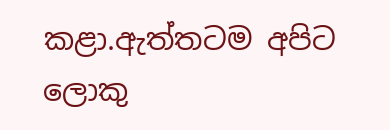කළා.ඇත්තටම අපිට ලොකු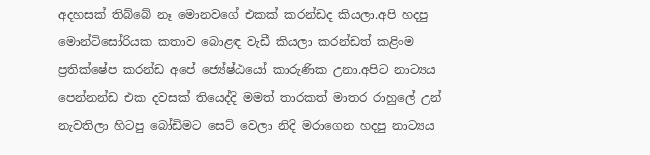අදහසක් තිබ්බේ නෑ මොනවගේ එකක් කරන්ඩද කියලා.අපි හදපු මොන්ටිසෝරියක කතාව බොළඳ වැඩී කියලා කරන්ඩත් කළිංම ප්‍රතික්ෂේප කරන්ඩ අපේ ජ්‍යේෂ්ඨයෝ කාරුණික උනා.අපිට නාට්‍යය පෙන්නන්ඩ එක දවසක් තියෙද්දි මමත් තාරකත් මාතර රාහුලේ උන් නැවතිලා හිටපු බෝඩිමට සෙට් වෙලා නිදි මරාගෙන හදපු නාට්‍යය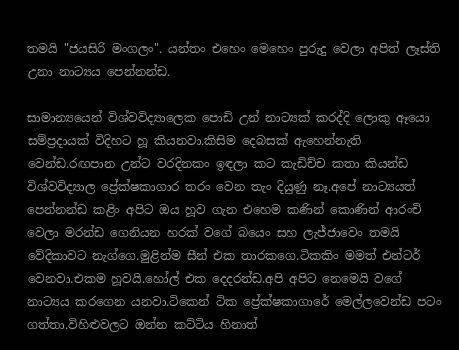තමයි "ජයසිරි මංගලං". යන්තං එහෙං මෙහෙං පුරුදු වෙලා අපිත් ලෑස්ති උනා නාට්‍යය පෙන්නන්ඩ.

සාමාන්‍යයෙන් විශ්වවිද්‍යාලෙක පොඩි උන් නාට්‍යක් කරද්දි ලොකු ඈයො සම්ප්‍රදායක් විදිහට හූ කියනවා.කිසිම දෙබසක් ඇහෙන්නැති වෙන්ඩ.රඟපාන උන්ට වරදිනකං ඉඳලා කට කැඩිච්ච කතා කියන්ඩ විශ්වවිද්‍යාල ප්‍රේක්ෂකාගාර තරං වෙන තැං දියුණු නෑ.අපේ නාට්‍යයත් පෙන්නන්ඩ කළිං අපිට ඔය හූව ගැන එහෙම කණින් කොණින් ආරංචි වෙලා මරන්ඩ ගෙනියන හරක් වගේ බයෙං සහ ලැජ්ජාවෙං තමයි වේදිකාවට නැග්ගෙ.මුළින්ම සීන් එක තාරකගෙ.ටිකකිං මමත් එන්ටර් වෙනවා.එකම හූවයි.හෝල් එක දෙදරන්ඩ.අපි අපිට නෙමෙයි වගේ නාට්‍යය කරගෙන යනවා.ටිකෙන් ටික ප්‍රේක්ෂකාගාරේ මෙල්ලවෙන්ඩ පටං ගත්තා.විහිළුවලට ඔන්න කට්ටිය හිනාත්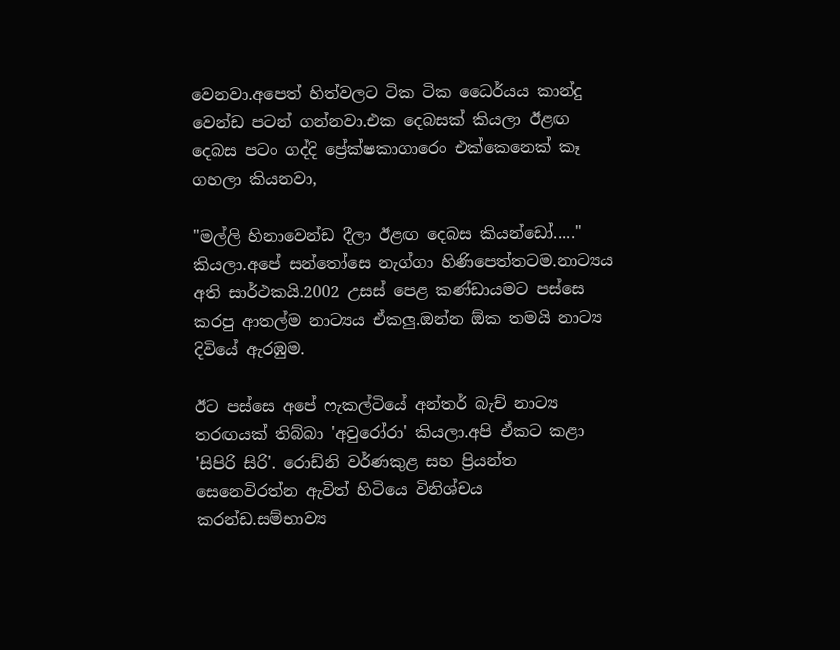වෙනවා.අපෙත් හිත්වලට ටික ටික ධෛර්යය කාන්දු වෙන්ඩ පටන් ගන්නවා.එක දෙබසක් කියලා ඊළඟ දෙබස පටං ගද්දි ප්‍රේක්ෂකාගාරෙං එක්කෙනෙක් කෑ ගහලා කියනවා,

"මල්ලි හිනාවෙන්ඩ දීලා ඊළඟ දෙබස කියන්ඩෝ....." කියලා.අපේ සන්තෝසෙ නැග්ගා හිණිපෙත්තටම.නාට්‍යය අති සාර්ථකයි.2002 උසස් පෙළ කණ්ඩායමට පස්සෙ කරපු ආතල්ම නාට්‍යය ඒකලු.ඔන්න ඕක තමයි නාට්‍ය දිවියේ ඇරඹුම.

ඊට පස්සෙ අපේ ෆැකල්ටියේ අන්තර් බැච් නාට්‍ය තරඟයක් තිබ්බා 'අවුරෝරා' කියලා.අපි ඒකට කළා 'සිපිරි සිරි'. රොඩ්නි වර්ණකුළ සහ ප්‍රියන්ත සෙනෙවිරත්න ඇවිත් හිටියෙ විනිශ්චය කරන්ඩ.සම්භාව්‍ය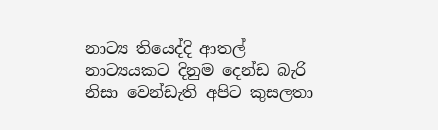නාට්‍ය තියෙද්දි ආතල් නාට්‍යයකට දිනුම දෙන්ඩ බැරි නිසා වෙන්ඩැති අපිට කුසලතා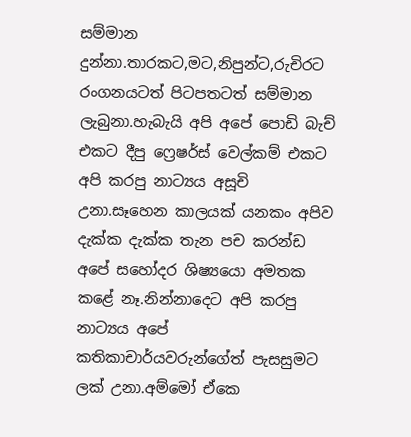සම්මාන දුන්නා.තාරකට,මට,නිපුන්ට,රුචිරට රංගනයටත් පිටපතටත් සම්මාන ලැබුනා.හැබැයි අපි අපේ පොඩි බැච් එකට දීපු ෆ්‍රෙෂර්ස් වෙල්කම් එකට අපි කරපු නාට්‍යය අසූචි උනා.සෑහෙන කාලයක් යනකං අපිව දැක්ක දැක්ක තැන පච කරන්ඩ අපේ සහෝදර ශිෂ්‍යයො අමතක කළේ නෑ.නින්නාදෙට අපි කරපු නාට්‍යය අපේ කතිකාචාර්යවරුන්ගේත් පැසසුමට ලක් උනා.අම්මෝ ඒකෙ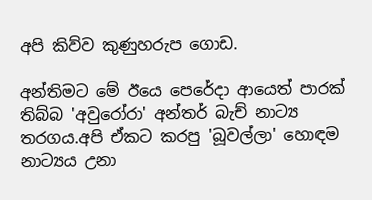අපි කිව්ව කුණුහරුප ගොඩ.

අන්තිමට මේ ඊයෙ පෙරේදා ආයෙත් පාරක් තිබ්බ 'අවුරෝරා' අන්තර් බැච් නාට්‍ය තරගය.අපි ඒකට කරපු 'බූවල්ලා' හොඳම නාට්‍යය උනා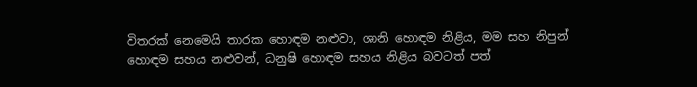විතරක් නෙමෙයි තාරක හොඳම නළුවා, ශානි හොඳම නිළිය, මම සහ නිපුන් හොඳම සහය නළුවන්, ධනුෂි හොඳම සහය නිළිය බවටත් පත්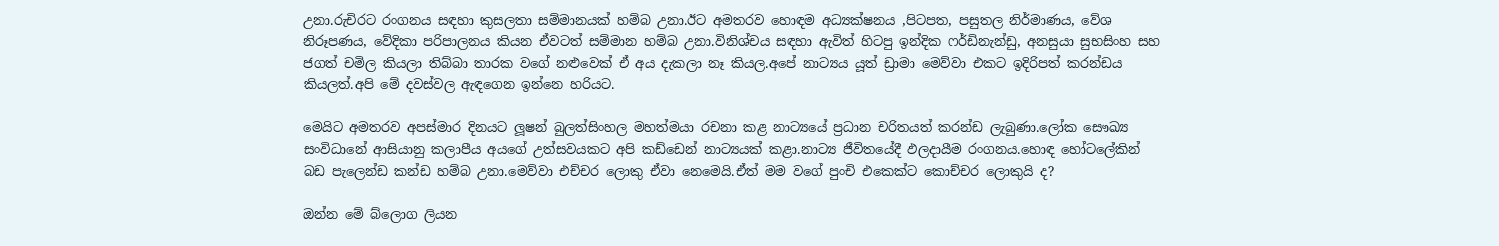උනා.රුචිරට රංගනය සඳහා කුසලතා සම්මානයක් හම්බ උනා.ඊට අමතරව හොඳම අධ්‍යක්ෂනය ,පිටපත, පසුතල නිර්මාණය, වේශ නිරූපණය, වේදිකා පරිපාලනය කියන ඒවටත් සම්මාන හම්බ උනා.විනිශ්චය සඳහා ඇවිත් හිටපු ඉන්දික ෆර්ඩිනැන්ඩු, අනසුයා සුභසිංහ සහ ජගත් චමිල කියලා තිබ්බා තාරක වගේ නළුවෙක් ඒ අය දැකලා නෑ කියල.අපේ නාට්‍යය යූත් ඩ්‍රාමා මෙව්වා එකට ඉදිරිපත් කරන්ඩය කියලත්.අපි මේ දවස්වල ඇඳගෙන ඉන්නෙ හරියට.

මෙයිට අමතරව අපස්මාර දිනයට ලූෂන් බුලත්සිංහල මහත්මයා රචනා කළ නාට්‍යයේ ප්‍රධාන චරිතයත් කරන්ඩ ලැබුණා.ලෝක සෞඛ්‍ය සංවිධානේ ආසියානු කලාපීය අයගේ උත්සවයකට අපි කඩ්ඩෙන් නාට්‍යයක් කළා.නාට්‍ය ජීවිතයේදී ඵලදායීම රංගනය.හොඳ හෝටලේකින් බඩ පැලෙන්ඩ කන්ඩ හම්බ උනා.මෙව්වා එච්චර ලොකු ඒවා නෙමෙයි.ඒත් මම වගේ පුංචි එකෙක්ට කොච්චර ලොකුයි ද?

ඔන්න මේ බ්ලොග ලියන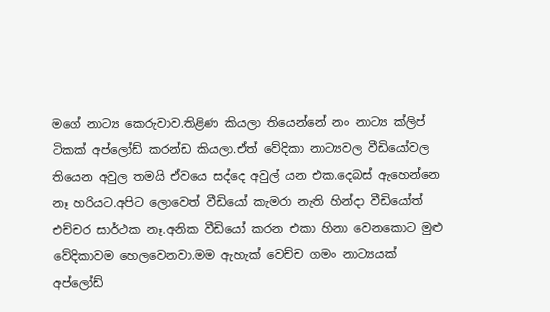මගේ නාට්‍ය කෙරුවාව.තිළිණ කියලා තියෙන්නේ නං නාට්‍ය ක්ලිප් ටිකක් අප්ලෝඩ් කරන්ඩ කියලා.ඒත් වේදිකා නාට්‍යවල වීඩියෝවල තියෙන අවුල තමයි ඒවයෙ සද්දෙ අවුල් යන එක.දෙබස් ඇහෙන්නෙ නෑ හරියට.අපිට ලොවෙත් වීඩියෝ කැමරා නැති හින්දා වීඩියෝත් එච්චර සාර්ථක නෑ.අනික වීඩියෝ කරන එකා හිනා වෙනකොට මුළු වේදිකාවම හෙලවෙනවා.මම ඇහැක් වෙච්ච ගමං නාට්‍යයක් අප්ලෝඩ්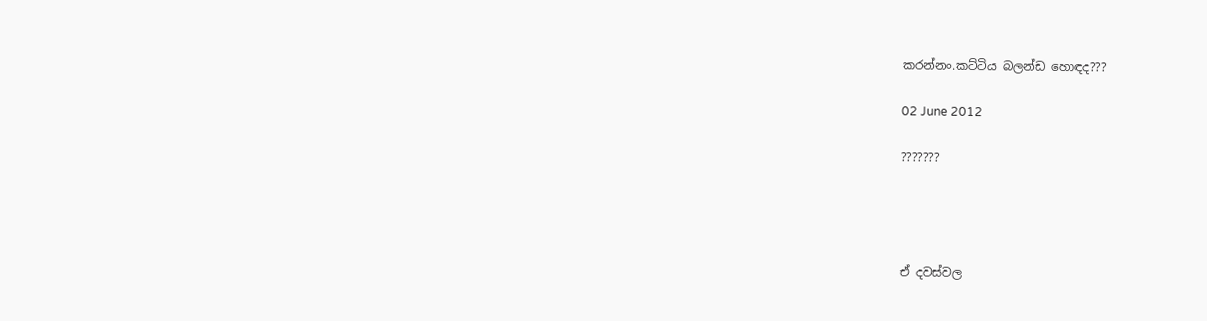කරන්නං.කට්ටිය බලන්ඩ හොඳද???

02 June 2012

???????




ඒ දවස්වල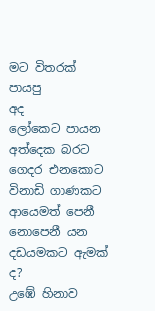මට විතරක් පායපු
අද
ලෝකෙට පායන
අත්දෙක බරට
ගෙදර එනකොට
විනාඩි ගාණකට
ආයෙමත් පෙනී
නොපෙනී යන
දඩයමකට ඇමක් ද?
උඹේ හිනාව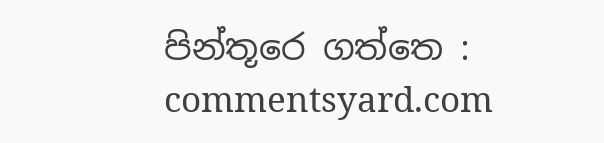පින්තූරෙ ගත්තෙ : commentsyard.com